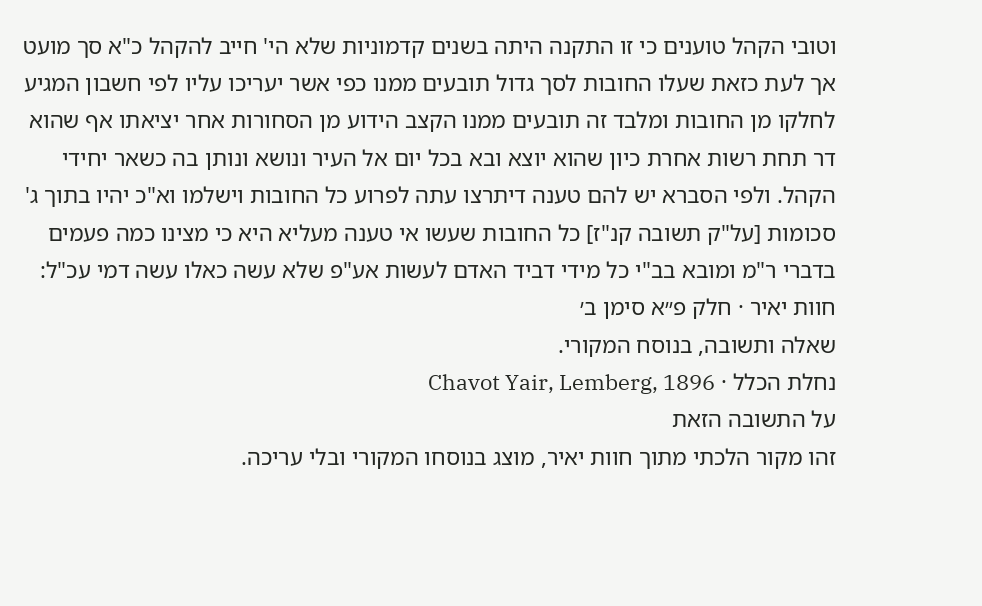וטובי הקהל טוענים כי זו התקנה היתה בשנים קדמוניות שלא הי' חייב להקהל כ"א סך מועט אך לעת כזאת שעלו החובות לסך גדול תובעים ממנו כפי אשר יעריכו עליו לפי חשבון המגיע לחלקו מן החובות ומלבד זה תובעים ממנו הקצב הידוע מן הסחורות אחר יציאתו אף שהוא דר תחת רשות אחרת כיון שהוא יוצא ובא בכל יום אל העיר ונושא ונותן בה כשאר יחידי הקהל. ולפי הסברא יש להם טענה דיתרצו עתה לפרוע כל החובות וישלמו וא"כ יהיו בתוך ג' סכומות [על"ק תשובה קנ"ז] כל החובות שעשו אי טענה מעליא היא כי מצינו כמה פעמים בדברי ר"מ ומובא בב"י כל מידי דביד האדם לעשות אע"פ שלא עשה כאלו עשה דמי עכ"ל:
חוות יאיר · חלק פ״א סימן ב׳
שאלה ותשובה, בנוסח המקורי.
נחלת הכלל · Chavot Yair, Lemberg, 1896
על התשובה הזאת
זהו מקור הלכתי מתוך חוות יאיר, מוצג בנוסחו המקורי ובלי עריכה.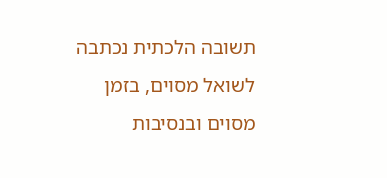תשובה הלכתית נכתבה לשואל מסוים, בזמן מסוים ובנסיבות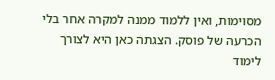מסוימות, ואין ללמוד ממנה למקרה אחר בלי הכרעה של פוסק. הצגתה כאן היא לצורך לימוד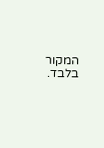המקור בלבד.